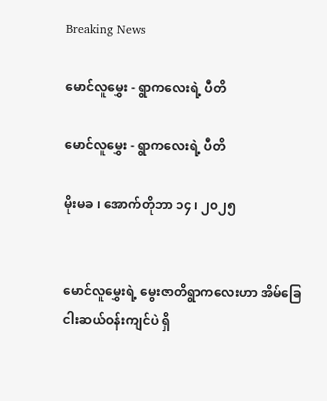Breaking News

မောင်လူမွှေး - ရွာကလေးရဲ့ ပီတိ

မောင်လူမွှေး - ရွာကလေးရဲ့ ပီတိ

မိုးမခ ၊ အောက်တိုဘာ ၁၄ ၊ ၂၀၂၅


မောင်လူမွှေးရဲ့ မွေးဇာတိရွာကလေးဟာ အိမ်ခြေငါးဆယ်ဝန်းကျင်ပဲ ရှိ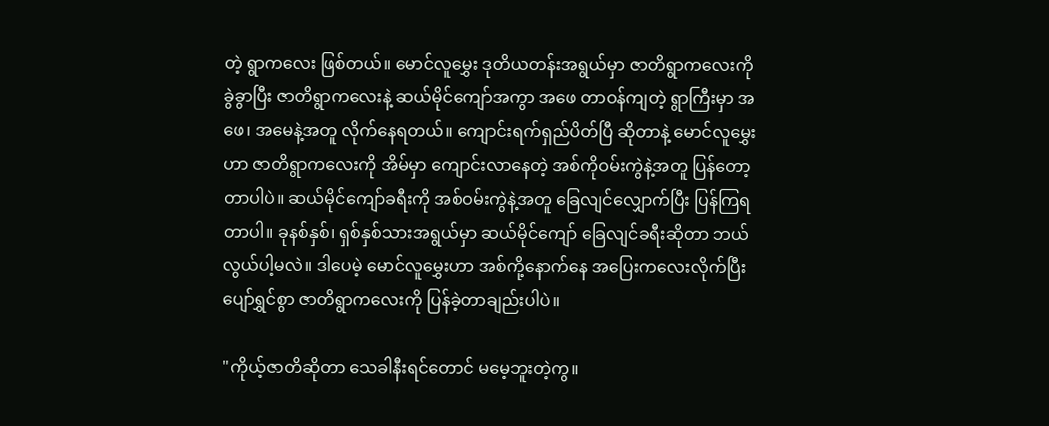တဲ့ ရွာကလေး ဖြစ်တယ်။ မောင်လူမွှေး ဒုတိယတန်းအရွယ်မှာ ဇာတိရွာကလေးကို ခွဲခွာပြီး ဇာတိရွာကလေးနဲ့ ဆယ်မိုင်ကျော်အကွာ အဖေ တာဝန်ကျတဲ့ ရွာကြီးမှာ အဖေ၊ အမေနဲ့အတူ လိုက်နေရတယ်။ ကျောင်းရက်ရှည်ပိတ်ပြီ ဆိုတာနဲ့ မောင်လူမွှေးဟာ ဇာတိရွာကလေးကို အိမ်မှာ ကျောင်းလာနေတဲ့ အစ်ကိုဝမ်းကွဲနဲ့အတူ ပြန်တော့တာပါပဲ။ ဆယ်မိုင်ကျော်ခရီးကို အစ်ဝမ်းကွဲနဲ့အတူ ခြေလျင်လျှောက်ပြီး ပြန်ကြရတာပါ။ ခုနစ်နှစ်၊ ရှစ်နှစ်သားအရွယ်မှာ ဆယ်မိုင်ကျော် ခြေလျင်ခရီးဆိုတာ ဘယ်လွယ်ပါ့မလဲ။ ဒါပေမဲ့ မောင်လူမွှေးဟာ အစ်ကို့နောက်နေ အပြေးကလေးလိုက်ပြီး ပျော်ရွှင်စွာ ဇာတိရွာကလေးကို ပြန်ခဲ့တာချည်းပါပဲ။

"ကိုယ့်ဇာတိဆိုတာ သေခါနီးရင်တောင် မမေ့ဘူးတဲ့ကွ။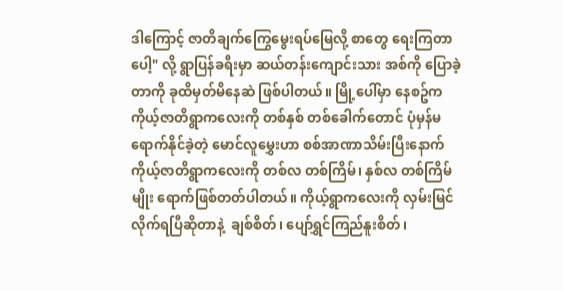ဒါကြောင့် ဇာတိချက်ကြွေမွေးရပ်မြေလို့ စာတွေ ရေးကြတာပေါ့" လို့ ရွာပြန်ခရီးမှာ ဆယ်တန်းကျောင်းသား အစ်ကို ပြောခဲ့တာကို ခုထိမှတ်မိနေဆဲ ဖြစ်ပါတယ်။ မြို့ပေါ်မှာ နေစဥ်က ကိုယ့်ဇာတိရွာကလေးကို တစ်နှစ် တစ်ခေါက်တောင် ပုံမှန်မရောက်နိုင်ခဲ့တဲ့ မောင်လူမွှေးဟာ စစ်အာဏာသိမ်းပြီးနောက် ကိုယ့်ဇာတိရွာကလေးကို တစ်လ တစ်ကြိမ်၊ နှစ်လ တစ်ကြိမ်မျိုး ရောက်ဖြစ်တတ်ပါတယ်။ ကိုယ့်ရွာကလေးကို လှမ်းမြင်လိုက်ရပြီဆိုတာနဲ့  ချစ်စိတ်၊ ပျော်ရွှင်ကြည်နူးစိတ်၊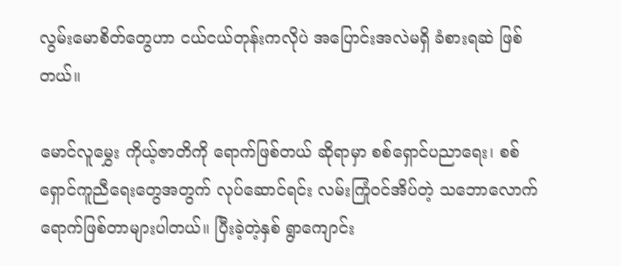လွမ်းမောစိတ်တွေဟာ ငယ်ငယ်တုန်းကလိုပဲ အပြောင်းအလဲမရှိ ခံစားရဆဲ ဖြစ်တယ်။

မောင်လူမွှေး ကိုယ့်ဇာတိကို ရောက်ဖြစ်တယ် ဆိုရာမှာ စစ်ရှောင်ပညာရေး၊ စစ်ရှောင်ကူညီရေးတွေအတွက် လုပ်ဆောင်ရင်း လမ်းကြုံဝင်အိပ်တဲ့ သဘောလောက် ရောက်ဖြစ်တာများပါတယ်။ ပြီးခဲ့တဲ့နှစ် ရွာကျောင်း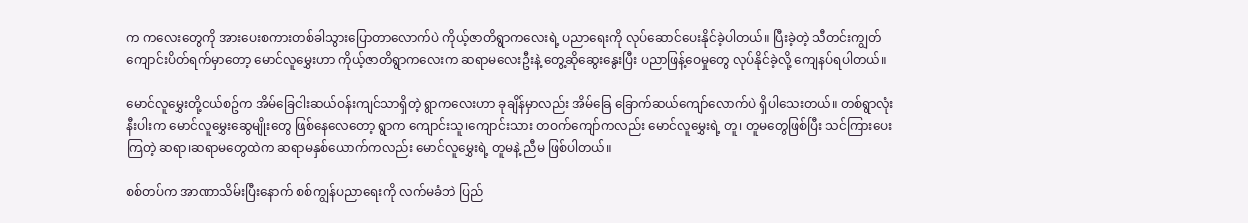က ကလေးတွေကို အားပေးစကားတစ်ခါသွားပြောတာလောက်ပဲ ကိုယ့်ဇာတိရွာကလေးရဲ့ ပညာရေးကို လုပ်ဆောင်ပေးနိုင်ခဲ့ပါတယ်။ ပြီးခဲ့တဲ့ သီတင်းကျွတ် ကျောင်းပိတ်ရက်မှာတော့ မောင်လူမွှေးဟာ ကိုယ့်ဇာတိရွာကလေးက ဆရာမလေးဦးနဲ့ တွေ့ဆိုဆွေးနွေးပြီး ပညာဖြန့်ဝေမှုတွေ လုပ်နိုင်ခဲ့လို့ ကျေနပ်ရပါတယ်။

မောင်လူမွှေးတို့ငယ်စဥ်က အိမ်ခြေငါးဆယ်ဝန်းကျင်သာရှိတဲ့ ရွာကလေးဟာ ခုချိန်မှာလည်း အိမ်ခြေ ခြောက်ဆယ်ကျော်လောက်ပဲ ရှိပါသေးတယ်။ တစ်ရွာလုံးနီးပါးက မောင်လူမွှေးဆွေမျိုးတွေ ဖြစ်နေလေတော့ ရွာက ကျောင်းသူ၊ကျောင်းသား တဝက်ကျော်ကလည်း မောင်လူမွှေးရဲ့ တူ၊ တူမတွေဖြစ်ပြီး သင်ကြားပေးကြတဲ့ ဆရာ၊ဆရာမတွေထဲက ဆရာမနှစ်ယောက်ကလည်း မောင်လူမွှေးရဲ့ တူမနဲ့ ညီမ ဖြစ်ပါတယ်။

စစ်တပ်က အာဏာသိမ်းပြီးနောက် စစ်ကျွန်ပညာရေးကို လက်မခံဘဲ ပြည်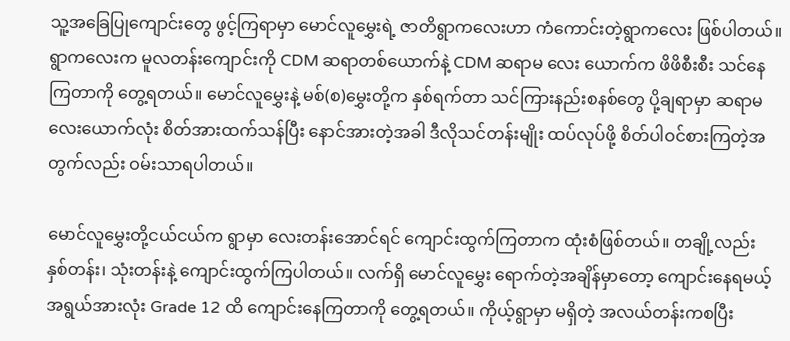သူ့အခြေပြုကျောင်းတွေ ဖွင့်ကြရာမှာ မောင်လူမွှေးရဲ့ ဇာတိရွာကလေးဟာ ကံကောင်းတဲ့ရွာကလေး ဖြစ်ပါတယ်။ ရွာကလေးက မူလတန်းကျောင်းကို CDM ဆရာတစ်ယောက်နဲ့ CDM ဆရာမ လေး ယောက်က ဖိဖိစီးစီး သင်နေကြတာကို တွေ့ရတယ်။ မောင်လူမွှေးနဲ့ မစ်(စ)မွှေးတို့က နှစ်ရက်တာ သင်ကြားနည်းစနစ်တွေ ပို့ချရာမှာ ဆရာမ လေးယောက်လုံး စိတ်အားထက်သန်ပြီး နောင်အားတဲ့အခါ ဒီလိုသင်တန်းမျိုး ထပ်လုပ်ဖို့ စိတ်ပါဝင်စားကြတဲ့အတွက်လည်း ဝမ်းသာရပါတယ်။

မောင်လူမွှေးတို့ငယ်ငယ်က ရွာမှာ လေးတန်းအောင်ရင် ကျောင်းထွက်ကြတာက ထုံးစံဖြစ်တယ်။ တချို့လည်း နှစ်တန်း၊ သုံးတန်းနဲ့ ကျောင်းထွက်ကြပါတယ်။ လက်ရှိ မောင်လူမွှေး ရောက်တဲ့အချိန်မှာတော့ ကျောင်းနေရမယ့် အရွယ်အားလုံး Grade 12 ထိ ကျောင်းနေကြတာကို တွေ့ရတယ်။ ကိုယ့်ရွာမှာ မရှိတဲ့ အလယ်တန်းကစပြီး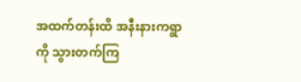အထက်တန်းထိ အနီးနားကရွာကို သွားတက်ကြ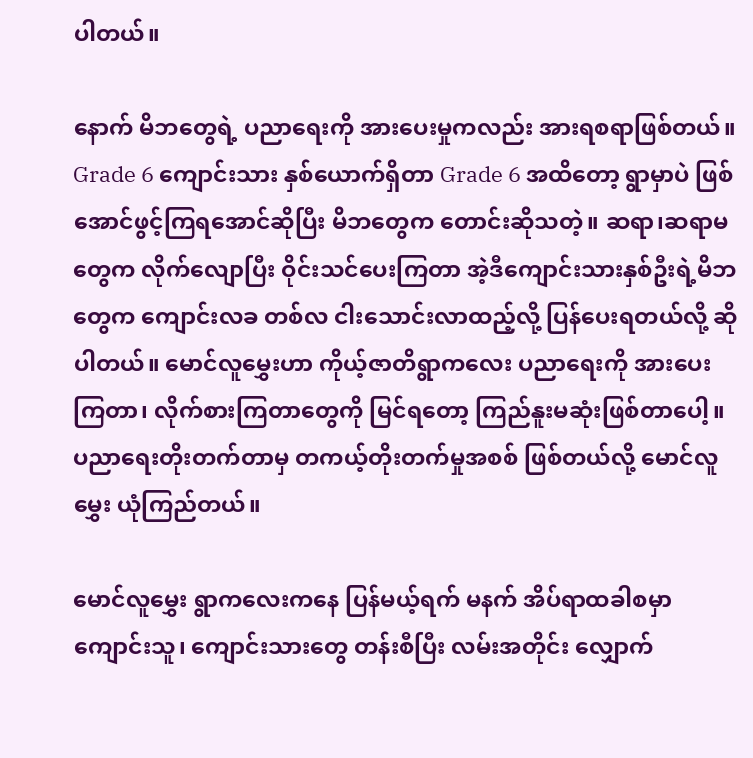ပါတယ်။

နောက် မိဘတွေရဲ့ ပညာရေးကို အားပေးမှုကလည်း အားရစရာဖြစ်တယ်။ Grade 6 ကျောင်းသား နှစ်ယောက်ရှိတာ Grade 6 အထိတော့ ရွာမှာပဲ ဖြစ်အောင်ဖွင့်ကြရအောင်ဆိုပြီး မိဘတွေက တောင်းဆိုသတဲ့။ ဆရာ၊ဆရာမတွေက လိုက်လျောပြီး ဝိုင်းသင်ပေးကြတာ အဲ့ဒီကျောင်းသားနှစ်ဦးရဲ့မိဘတွေက ကျောင်းလခ တစ်လ ငါးသောင်းလာထည့်လို့ ပြန်ပေးရတယ်လို့ ဆိုပါတယ်။ မောင်လူမွှေးဟာ ကိုယ့်ဇာတိရွာကလေး ပညာရေးကို အားပေးကြတာ၊ လိုက်စားကြတာတွေကို မြင်ရတော့ ကြည်နူးမဆုံးဖြစ်တာပေါ့။ ပညာရေးတိုးတက်တာမှ တကယ့်တိုးတက်မှုအစစ် ဖြစ်တယ်လို့ မောင်လူမွှေး ယုံကြည်တယ်။

မောင်လူမွှေး ရွာကလေးကနေ ပြန်မယ့်ရက် မနက် အိပ်ရာထခါစမှာ ကျောင်းသူ၊ ကျောင်းသားတွေ တန်းစီပြီး လမ်းအတိုင်း လျှောက်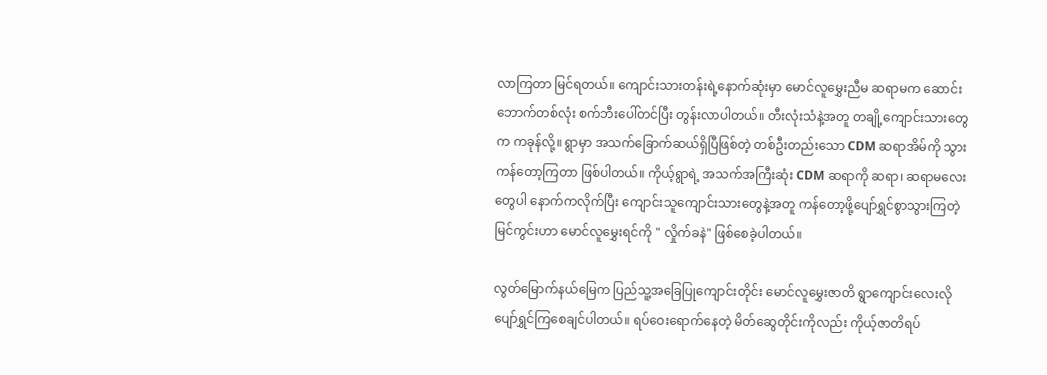လာကြတာ မြင်ရတယ်။ ကျောင်းသားတန်းရဲ့နောက်ဆုံးမှာ မောင်လူမွှေးညီမ ဆရာမက ဆောင်းဘောက်တစ်လုံး စက်ဘီးပေါ်တင်ပြီး တွန်းလာပါတယ်။ တီးလုံးသံနဲ့အတူ တချို့ကျောင်းသားတွေက ကခုန်လို့။ ရွာမှာ အသက်ခြောက်ဆယ်ရှိပြီဖြစ်တဲ့ တစ်ဦးတည်းသော CDM ဆရာအိမ်ကို သွားကန်တော့ကြတာ ဖြစ်ပါတယ်။ ကိုယ့်ရွာရဲ့ အသက်အကြီးဆုံး CDM ဆရာကို ဆရာ၊ ဆရာမလေးတွေပါ နောက်ကလိုက်ပြီး ကျောင်းသူကျောင်းသားတွေနဲ့အတူ ကန်တော့ဖို့ပျော်ရွှင်စွာသွားကြတဲ့ မြင်ကွင်းဟာ မောင်လူမွှေးရင်ကို " လှိုက်ခနဲ" ဖြစ်စေခဲ့ပါတယ်။

လွတ်မြောက်နယ်မြေက ပြည်သူ့အခြေပြုကျောင်းတိုင်း မောင်လူမွှေးဇာတိ ရွာကျောင်းလေးလို ပျော်ရွှင်ကြစေချင်ပါတယ်။ ရပ်ဝေးရောက်နေတဲ့ မိတ်ဆွေတိုင်းကိုလည်း ကိုယ့်ဇာတိရပ်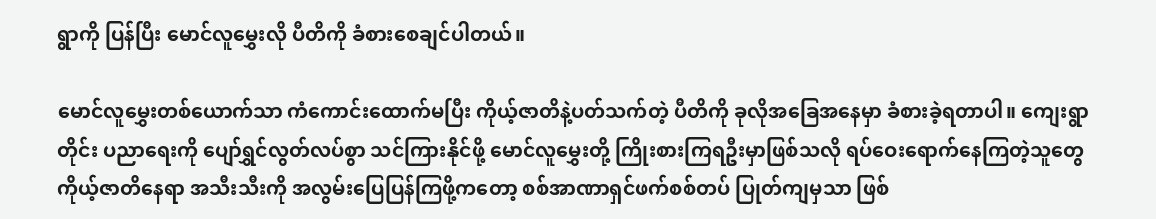ရွာကို ပြန်ပြီး မောင်လူမွှေးလို ပီတိကို ခံစားစေချင်ပါတယ်။

မောင်လူမွှေးတစ်ယောက်သာ ကံကောင်းထောက်မပြီး ကိုယ့်ဇာတိနဲ့ပတ်သက်တဲ့ ပီတိကို ခုလိုအခြေအနေမှာ ခံစားခဲ့ရတာပါ။ ကျေးရွာတိုင်း ပညာရေးကို ပျော်ရွှင်လွတ်လပ်စွာ သင်ကြားနိုင်ဖို့ မောင်လူမွှေးတို့ ကြိုးစားကြရဦးမှာဖြစ်သလို ရပ်ဝေးရောက်နေကြတဲ့သူတွေ ကိုယ့်ဇာတိနေရာ အသီးသီးကို အလွမ်းပြေပြန်ကြဖို့ကတော့ စစ်အာဏာရှင်ဖက်စစ်တပ် ပြုတ်ကျမှသာ ဖြစ်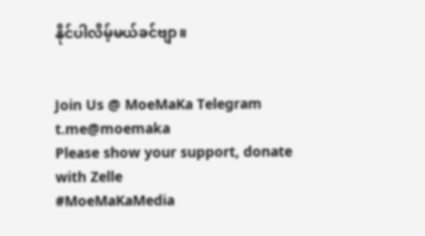နိုင်ပါလိမ့်မယ်ခင်ဗျာ။


Join Us @ MoeMaKa Telegram
t.me@moemaka
Please show your support, donate with Zelle
#MoeMaKaMedia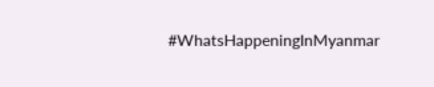#WhatsHappeningInMyanmar